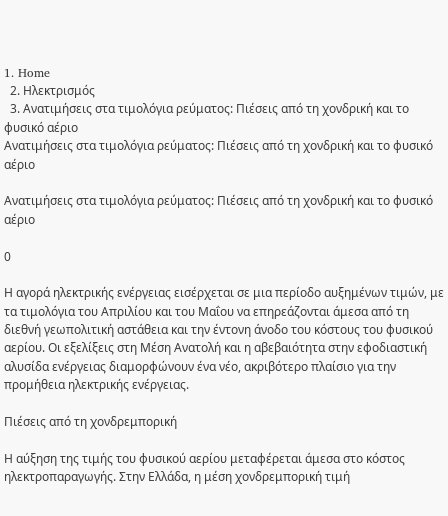1. Home
  2. Ηλεκτρισμός
  3. Ανατιμήσεις στα τιμολόγια ρεύματος: Πιέσεις από τη χονδρική και το φυσικό αέριο
Ανατιμήσεις στα τιμολόγια ρεύματος: Πιέσεις από τη χονδρική και το φυσικό αέριο

Ανατιμήσεις στα τιμολόγια ρεύματος: Πιέσεις από τη χονδρική και το φυσικό αέριο

0

Η αγορά ηλεκτρικής ενέργειας εισέρχεται σε μια περίοδο αυξημένων τιμών, με τα τιμολόγια του Απριλίου και του Μαΐου να επηρεάζονται άμεσα από τη διεθνή γεωπολιτική αστάθεια και την έντονη άνοδο του κόστους του φυσικού αερίου. Οι εξελίξεις στη Μέση Ανατολή και η αβεβαιότητα στην εφοδιαστική αλυσίδα ενέργειας διαμορφώνουν ένα νέο, ακριβότερο πλαίσιο για την προμήθεια ηλεκτρικής ενέργειας.

Πιέσεις από τη χονδρεμπορική

Η αύξηση της τιμής του φυσικού αερίου μεταφέρεται άμεσα στο κόστος ηλεκτροπαραγωγής. Στην Ελλάδα, η μέση χονδρεμπορική τιμή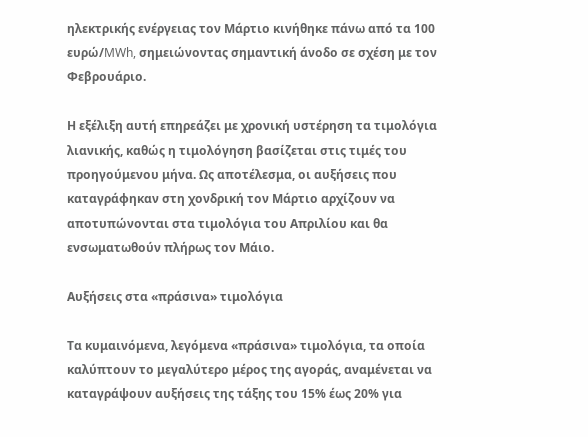ηλεκτρικής ενέργειας τον Μάρτιο κινήθηκε πάνω από τα 100 ευρώ/MWh, σημειώνοντας σημαντική άνοδο σε σχέση με τον Φεβρουάριο.

Η εξέλιξη αυτή επηρεάζει με χρονική υστέρηση τα τιμολόγια λιανικής, καθώς η τιμολόγηση βασίζεται στις τιμές του προηγούμενου μήνα. Ως αποτέλεσμα, οι αυξήσεις που καταγράφηκαν στη χονδρική τον Μάρτιο αρχίζουν να αποτυπώνονται στα τιμολόγια του Απριλίου και θα ενσωματωθούν πλήρως τον Μάιο.

Αυξήσεις στα «πράσινα» τιμολόγια

Τα κυμαινόμενα, λεγόμενα «πράσινα» τιμολόγια, τα οποία καλύπτουν το μεγαλύτερο μέρος της αγοράς, αναμένεται να καταγράψουν αυξήσεις της τάξης του 15% έως 20% για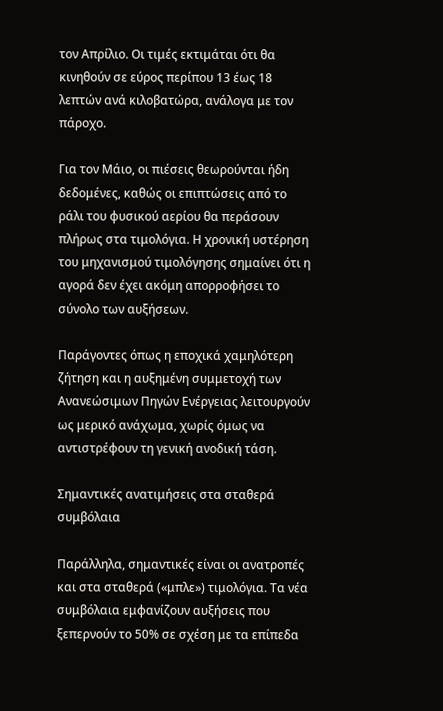τον Απρίλιο. Οι τιμές εκτιμάται ότι θα κινηθούν σε εύρος περίπου 13 έως 18 λεπτών ανά κιλοβατώρα, ανάλογα με τον πάροχο.

Για τον Μάιο, οι πιέσεις θεωρούνται ήδη δεδομένες, καθώς οι επιπτώσεις από το ράλι του φυσικού αερίου θα περάσουν πλήρως στα τιμολόγια. Η χρονική υστέρηση του μηχανισμού τιμολόγησης σημαίνει ότι η αγορά δεν έχει ακόμη απορροφήσει το σύνολο των αυξήσεων.

Παράγοντες όπως η εποχικά χαμηλότερη ζήτηση και η αυξημένη συμμετοχή των Ανανεώσιμων Πηγών Ενέργειας λειτουργούν ως μερικό ανάχωμα, χωρίς όμως να αντιστρέφουν τη γενική ανοδική τάση.

Σημαντικές ανατιμήσεις στα σταθερά συμβόλαια

Παράλληλα, σημαντικές είναι οι ανατροπές και στα σταθερά («μπλε») τιμολόγια. Τα νέα συμβόλαια εμφανίζουν αυξήσεις που ξεπερνούν το 50% σε σχέση με τα επίπεδα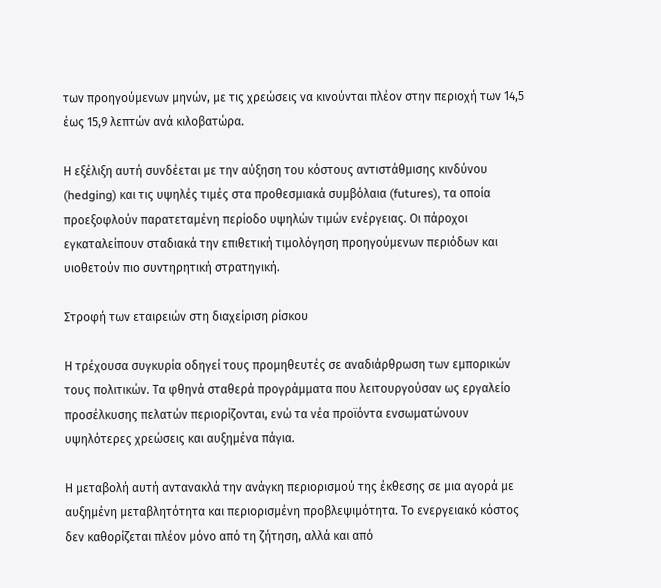των προηγούμενων μηνών, με τις χρεώσεις να κινούνται πλέον στην περιοχή των 14,5 έως 15,9 λεπτών ανά κιλοβατώρα.

Η εξέλιξη αυτή συνδέεται με την αύξηση του κόστους αντιστάθμισης κινδύνου (hedging) και τις υψηλές τιμές στα προθεσμιακά συμβόλαια (futures), τα οποία προεξοφλούν παρατεταμένη περίοδο υψηλών τιμών ενέργειας. Οι πάροχοι εγκαταλείπουν σταδιακά την επιθετική τιμολόγηση προηγούμενων περιόδων και υιοθετούν πιο συντηρητική στρατηγική.

Στροφή των εταιρειών στη διαχείριση ρίσκου

Η τρέχουσα συγκυρία οδηγεί τους προμηθευτές σε αναδιάρθρωση των εμπορικών τους πολιτικών. Τα φθηνά σταθερά προγράμματα που λειτουργούσαν ως εργαλείο προσέλκυσης πελατών περιορίζονται, ενώ τα νέα προϊόντα ενσωματώνουν υψηλότερες χρεώσεις και αυξημένα πάγια.

Η μεταβολή αυτή αντανακλά την ανάγκη περιορισμού της έκθεσης σε μια αγορά με αυξημένη μεταβλητότητα και περιορισμένη προβλεψιμότητα. Το ενεργειακό κόστος δεν καθορίζεται πλέον μόνο από τη ζήτηση, αλλά και από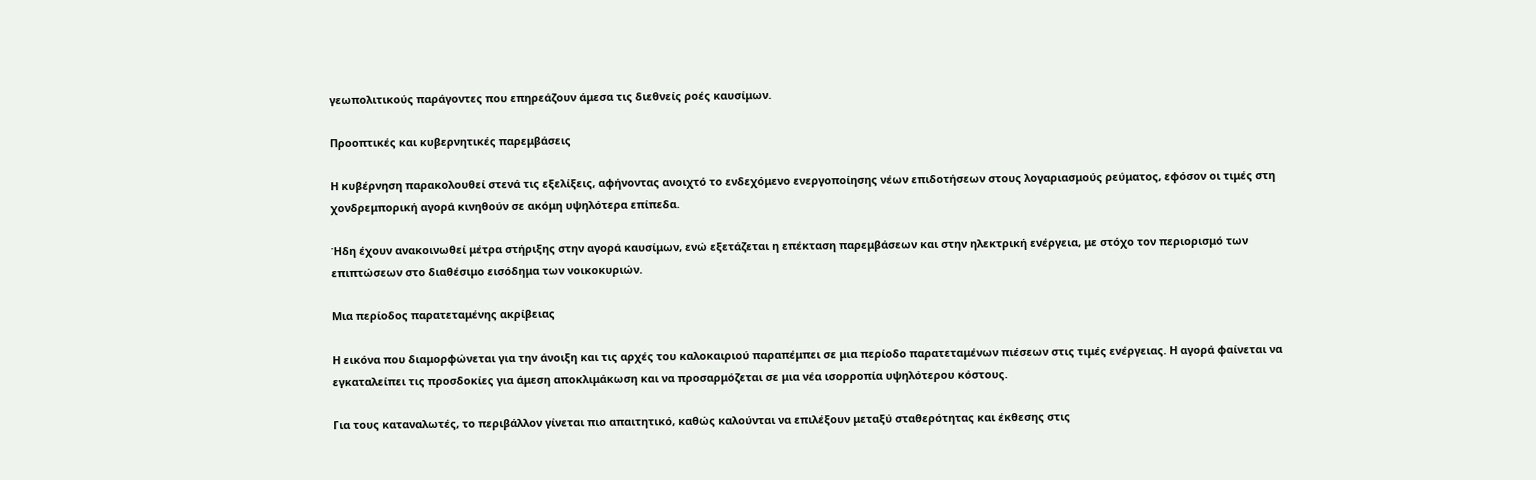γεωπολιτικούς παράγοντες που επηρεάζουν άμεσα τις διεθνείς ροές καυσίμων.

Προοπτικές και κυβερνητικές παρεμβάσεις

Η κυβέρνηση παρακολουθεί στενά τις εξελίξεις, αφήνοντας ανοιχτό το ενδεχόμενο ενεργοποίησης νέων επιδοτήσεων στους λογαριασμούς ρεύματος, εφόσον οι τιμές στη χονδρεμπορική αγορά κινηθούν σε ακόμη υψηλότερα επίπεδα.

Ήδη έχουν ανακοινωθεί μέτρα στήριξης στην αγορά καυσίμων, ενώ εξετάζεται η επέκταση παρεμβάσεων και στην ηλεκτρική ενέργεια, με στόχο τον περιορισμό των επιπτώσεων στο διαθέσιμο εισόδημα των νοικοκυριών.

Μια περίοδος παρατεταμένης ακρίβειας

Η εικόνα που διαμορφώνεται για την άνοιξη και τις αρχές του καλοκαιριού παραπέμπει σε μια περίοδο παρατεταμένων πιέσεων στις τιμές ενέργειας. Η αγορά φαίνεται να εγκαταλείπει τις προσδοκίες για άμεση αποκλιμάκωση και να προσαρμόζεται σε μια νέα ισορροπία υψηλότερου κόστους.

Για τους καταναλωτές, το περιβάλλον γίνεται πιο απαιτητικό, καθώς καλούνται να επιλέξουν μεταξύ σταθερότητας και έκθεσης στις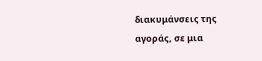διακυμάνσεις της αγοράς, σε μια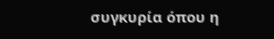συγκυρία όπου η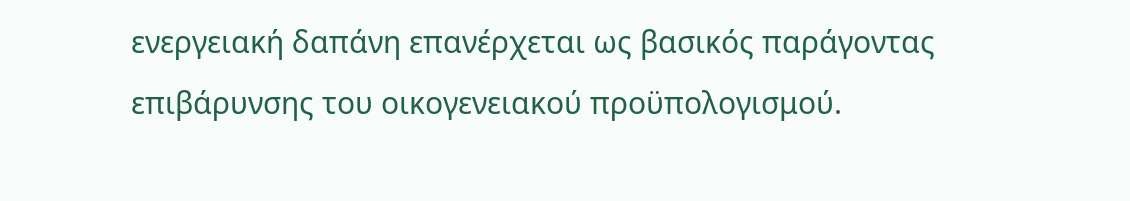ενεργειακή δαπάνη επανέρχεται ως βασικός παράγοντας επιβάρυνσης του οικογενειακού προϋπολογισμού.